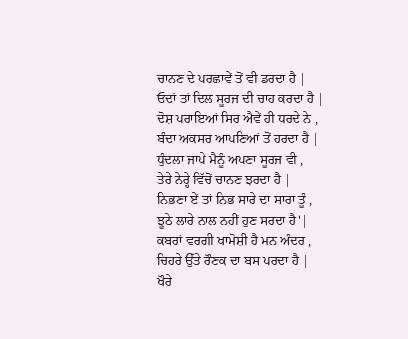ਚਾਨਣ ਦੇ ਪਰਛਾਵੇਂ ਤੋਂ ਵੀ ਡਰਦਾ ਹੈ |
ਓਦਾਂ ਤਾਂ ਦਿਲ ਸੂਰਜ ਦੀ ਚਾਹ ਕਰਦਾ ਹੈ |
ਦੋਸ਼ ਪਰਾਇਆਂ ਸਿਰ ਐਵੇਂ ਹੀ ਧਰਦੇ ਨੇ ,
ਬੰਦਾ ਅਕਸਰ ਆਪਣਿਆਂ ਤੋਂ ਹਰਦਾ ਹੈ |
ਧੁੰਦਲਾ ਜਾਪੇ ਮੈਨੂੰ ਅਪਣਾ ਸੂਰਜ ਵੀ ,
ਤੇਰੇ ਨੇਰ੍ਹੇ ਵਿੱਚੋਂ ਚਾਨਣ ਝਰਦਾ ਹੈ |
ਨਿਭਣਾ ਏਂ ਤਾਂ ਨਿਭ ਸਾਰੇ ਦਾ ਸਾਰਾ ਤੂੰ ,
ਝੂਠੇ ਲਾਰੇ ਨਾਲ ਨਹੀਂ ਹੁਣ ਸਰਦਾ ਹੈ'|
ਕਬਰਾਂ ਵਰਗੀ ਖਾਮੋਸ਼ੀ ਹੈ ਮਨ ਅੰਦਰ ,
ਚਿਹਰੇ ਉੱਤੇ ਰੌਣਕ ਦਾ ਬਸ ਪਰਦਾ ਹੈ |
ਖੌਰੇ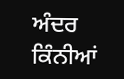ਅੰਦਰ ਕਿੰਨੀਆਂ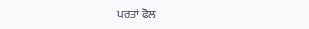ਪਰਤਾਂ ਫੋਲ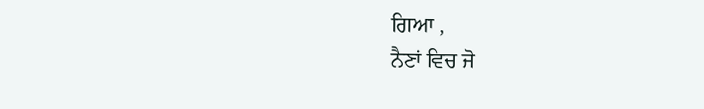ਗਿਆ ,
ਨੈਣਾਂ ਵਿਚ ਜੋ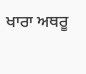ਖਾਰਾ ਅਥਰੂ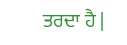ਤਰਦਾ ਹੈ |